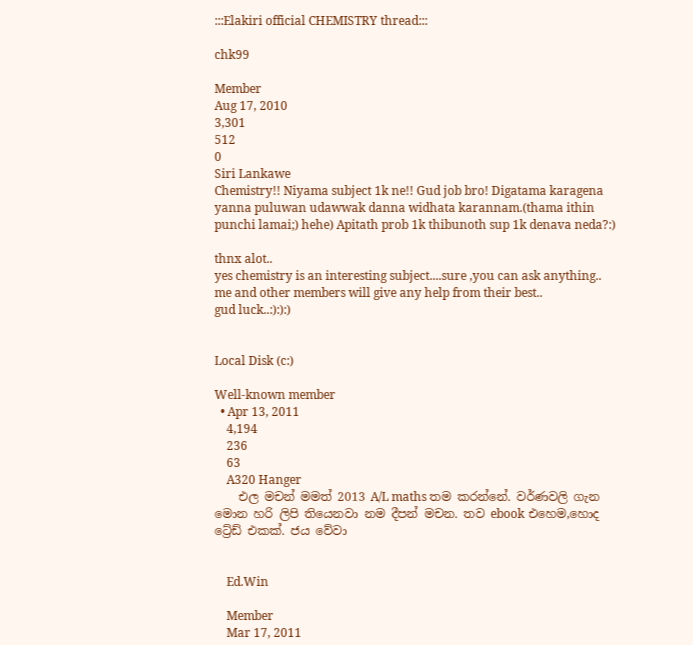:::Elakiri official CHEMISTRY thread:::

chk99

Member
Aug 17, 2010
3,301
512
0
Siri Lankawe
Chemistry!! Niyama subject 1k ne!! Gud job bro! Digatama karagena yanna puluwan udawwak danna widhata karannam.(thama ithin punchi lamai;) hehe) Apitath prob 1k thibunoth sup 1k denava neda?:)

thnx alot..
yes chemistry is an interesting subject....sure ,you can ask anything..
me and other members will give any help from their best..
gud luck..:):):)


Local Disk (c:)

Well-known member
  • Apr 13, 2011
    4,194
    236
    63
    A320 Hanger
    එල මචන් මමත් 2013 A/L maths තම කරන්නේ. වර්ණවලි ගැන මොන හරි ලිපි තියෙනවා නම දීපන් මචන. තව ebook එහෙම,හොද ට්‍රේඩ් එකක්. ජය වේවා


    Ed.Win

    Member
    Mar 17, 2011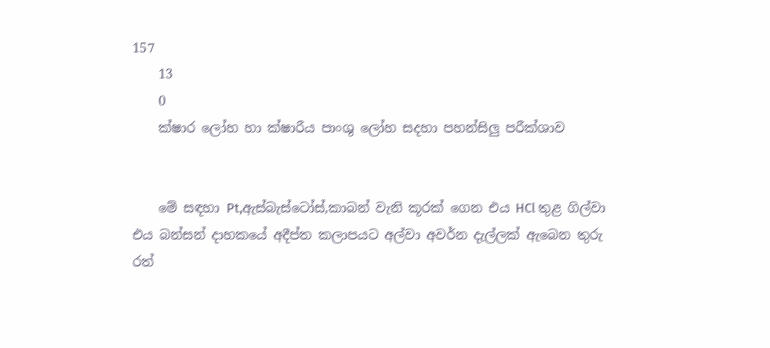157
    13
    0
    ක්ෂාර ලෝහ හා ක්ෂාරීය පාංශු ලෝහ සදහා පහන්සිලු පරීක්ශාව


    මේ සඳහා Pt,ඇස්බැස්ටෝස්,කාබන් වැනි කූරක් ගෙන එය HCl තුළ ගිල්වා එය බන්සන් දාහකයේ අදීප්ත කලාපයට අල්වා අවර්න දැල්ලක් ඇබෙන තුරු රත්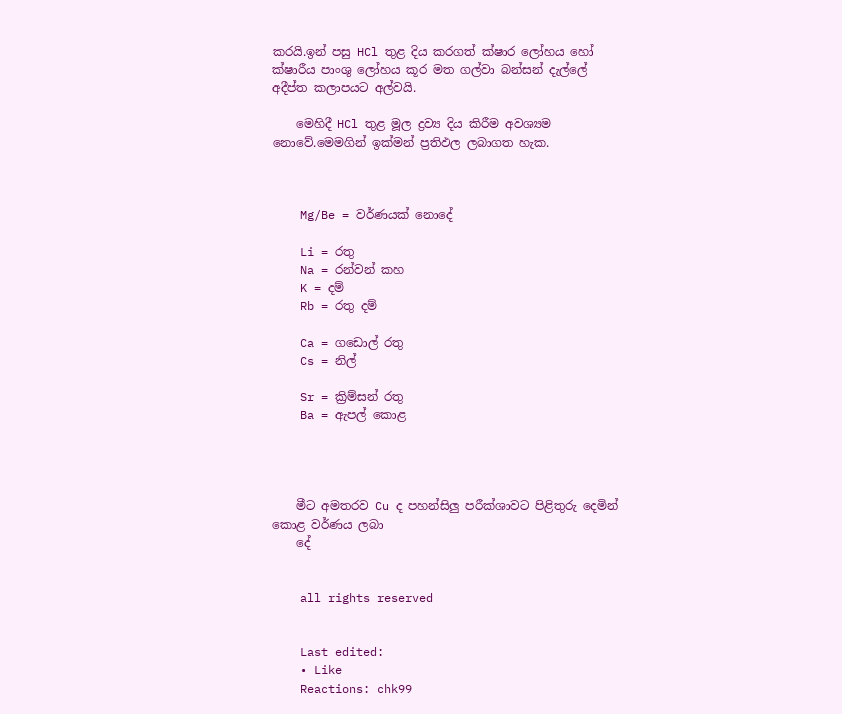කරයි.ඉන් පසු HCl තුළ දිය කරගත් ක්ෂාර ලෝහය හෝ ක්ෂාරීය පාංශු ලෝහය කූර මත ගල්වා බන්සන් දැල්ලේ අදීප්ත කලාපයට අල්වයි.

    මෙහිදී HCl තුළ මූල ද්‍රව්‍ය දිය කිරීම අවශ්‍යම නොවේ.මෙමගින් ඉක්මන් ප්‍රතිඵල ලබාගත හැක.



    Mg/Be = වර්ණයක් නොදේ

    Li = රතු
    Na = රන්වන් කහ
    K = දම්
    Rb = රතු දම්

    Ca = ගඩොල් රතු
    Cs = නිල්

    Sr = ක්‍රිම්සන් රතු
    Ba = ඇපල් කොළ




    මීට අමතරව Cu ද පහන්සිලු පරීක්ශාවට පිළිතුරු දෙමින් කොළ වර්ණය ලබා
    දේ


    all rights reserved


    Last edited:
    • Like
    Reactions: chk99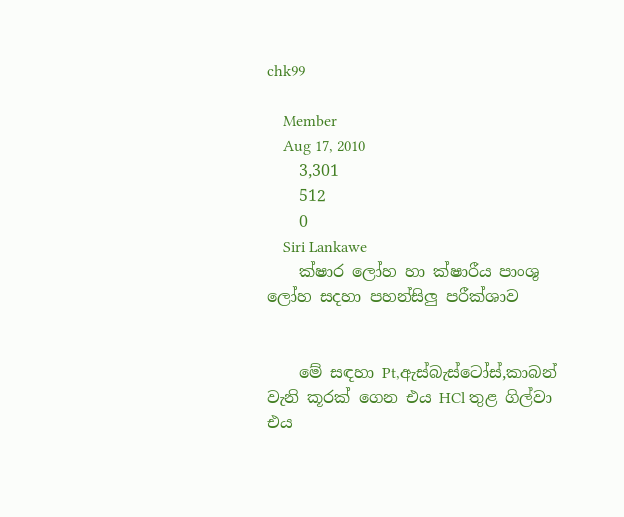chk99

    Member
    Aug 17, 2010
    3,301
    512
    0
    Siri Lankawe
    ක්ෂාර ලෝහ හා ක්ෂාරීය පාංශු ලෝහ සදහා පහන්සිලු පරීක්ශාව


    මේ සඳහා Pt,ඇස්බැස්ටෝස්,කාබන් වැනි කූරක් ගෙන එය HCl තුළ ගිල්වා එය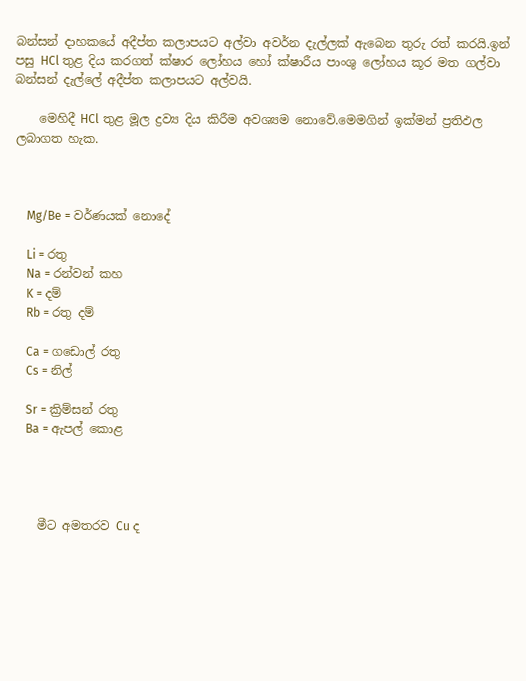බන්සන් දාහකයේ අදීප්ත කලාපයට අල්වා අවර්න දැල්ලක් ඇබෙන තුරු රත් කරයි.ඉන් පසු HCl තුළ දිය කරගත් ක්ෂාර ලෝහය හෝ ක්ෂාරීය පාංශු ලෝහය කූර මත ගල්වා බන්සන් දැල්ලේ අදීප්ත කලාපයට අල්වයි.

    මෙහිදී HCl තුළ මූල ද්‍රව්‍ය දිය කිරීම අවශ්‍යම නොවේ.මෙමගින් ඉක්මන් ප්‍රතිඵල ලබාගත හැක.



    Mg/Be = වර්ණයක් නොදේ

    Li = රතු
    Na = රන්වන් කහ
    K = දම්
    Rb = රතු දම්

    Ca = ගඩොල් රතු
    Cs = නිල්

    Sr = ක්‍රිම්සන් රතු
    Ba = ඇපල් කොළ




    මීට අමතරව Cu ද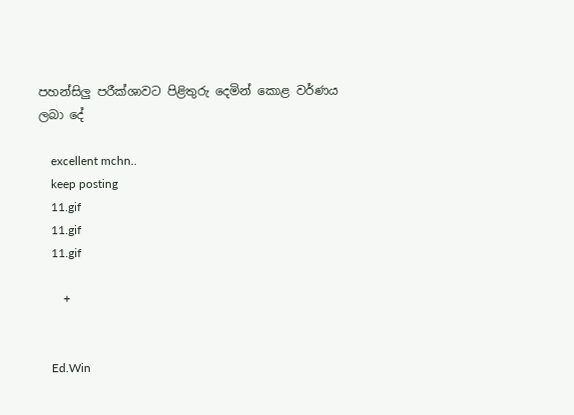පහන්සිලු පරීක්ශාවට පිළිතුරු දෙමින් කොළ වර්ණය ලබා දේ

    excellent mchn..
    keep posting
    11.gif
    11.gif
    11.gif

    +


    Ed.Win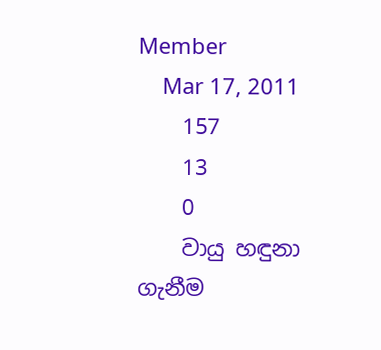Member
    Mar 17, 2011
    157
    13
    0
    වායු හඳුනා ගැනීම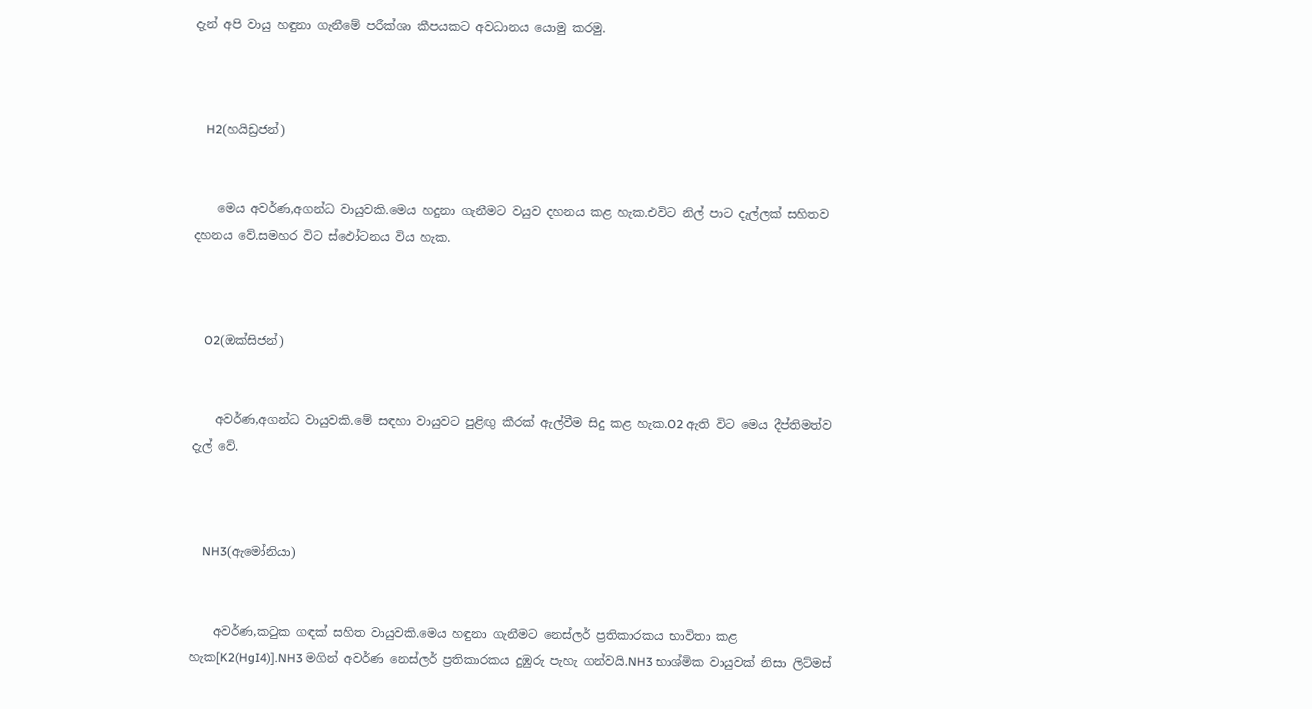දැන් අපි වායු හඳුනා ගැනීමේ පරීක්ශා කීපයකට අවධානය යොමු කරමු.



    H2(හයිඩ්‍රජන්)


    මෙය අවර්ණ,අගන්ධ වායුවකි.මෙය හදුනා ගැනීමට වයුව දහනය කළ හැක.එවිට නිල් පාට දැල්ලක් සහිතව දහනය වේ.සමහර විට ස්ඵෝටනය විය හැක.



    O2(ඔක්සිජන්)


    අවර්ණ,අගන්ධ වායුවකි.මේ සඳහා වායුවට පුළිඟු කීරක් ඇල්වීම සිදු කළ හැක.O2 ඇති විට මෙය දීප්තිමත්ව දැල් වේ.



    NH3(ඇමෝනියා)


    අවර්ණ,කටුක ගඳක් සහිත වායුවකි.මෙය හඳුනා ගැනීමට නෙස්ලර් ප්‍රතිකාරකය භාවිතා කළ හැක[K2(HgI4)].NH3 මගින් අවර්ණ නෙස්ලර් ප්‍රතිකාරකය දුඹුරු පැහැ ගන්වයි.NH3 භාශ්මික වායුවක් නිසා ලිට්මස්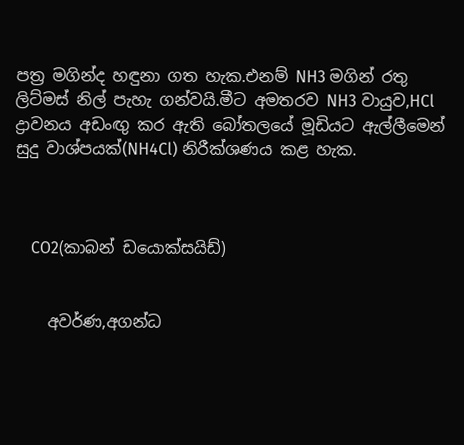පත්‍ර මගින්ද හඳුනා ගත හැක.එනම් NH3 මගින් රතු ලිට්මස් නිල් පැහැ ගන්වයි.මීට අමතරව NH3 වායුව,HCl ද්‍රාවනය අඩංඟු කර ඇති බෝතලයේ මූඩියට ඇල්ලීමෙන් සුදු වාශ්පයක්(NH4Cl) නිරීක්ශණය කළ හැක.



    CO2(කාබන් ඩයොක්සයිඩ්)


    අවර්ණ,අගන්ධ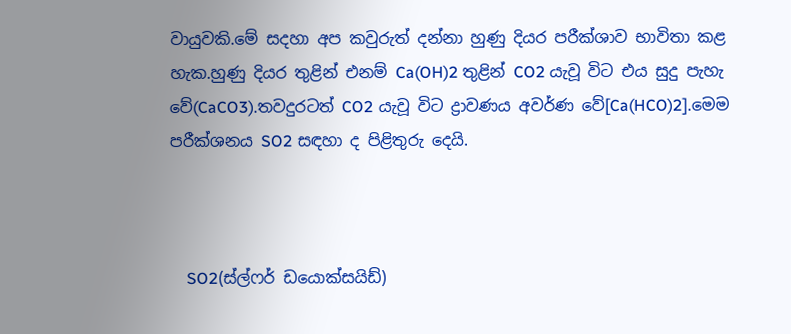වායුවකි.මේ සදහා අප කවුරුත් දන්නා හුණු දියර පරීක්ශාව භාවිතා කළ හැක.හුණු දියර තුළින් එනම් Ca(OH)2 තුළින් CO2 යැවූ විට එය සුදු පැහැ වේ(CaCO3).තවදුරටත් CO2 යැවූ විට ද්‍රාවණය අවර්ණ වේ[Ca(HCO)2].මෙම පරීක්ශනය SO2 සඳහා ද පිළිතුරු දෙයි.



    SO2(ස්ල්ෆර් ඩයොක්සයිඩ්)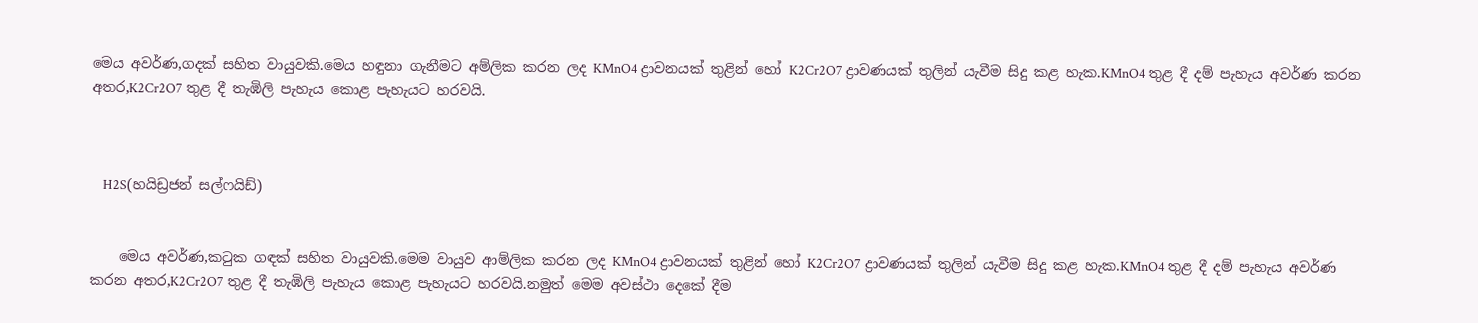මෙය අවර්ණ,ගදක් සහිත වායුවකි.මෙය හඳුනා ගැනීමට අම්ලික කරන ලද KMnO4 ද්‍රාවනයක් තුළින් හෝ K2Cr2O7 ද්‍රාවණයක් තුලින් යැවීම සිදු කළ හැක.KMnO4 තුළ දී දම් පැහැය අවර්ණ කරන අතර,K2Cr2O7 තුළ දී තැඹිලි පැහැය කොළ පැහැයට හරවයි.



    H2S(හයිඩ්‍රජන් සල්ෆයිඩ්)


    මෙය අවර්ණ,කටුක ගඳක් සහිත වායුවකි.මෙම වායුව ආම්ලික කරන ලද KMnO4 ද්‍රාවනයක් තුළින් හෝ K2Cr2O7 ද්‍රාවණයක් තුලින් යැවීම සිදු කළ හැක.KMnO4 තුළ දී දම් පැහැය අවර්ණ කරන අතර,K2Cr2O7 තුළ දී තැඹිලි පැහැය කොළ පැහැයට හරවයි.නමුත් මෙම අවස්ථා දෙකේ දීම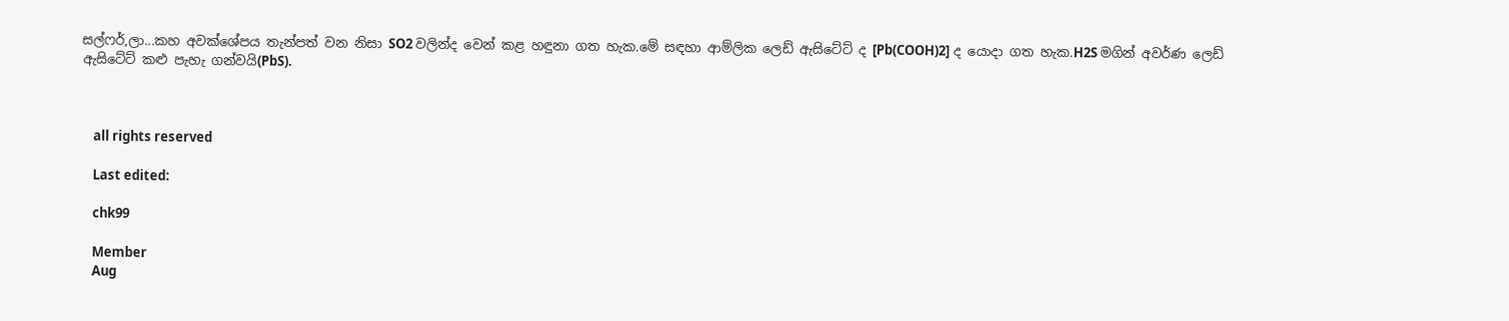සල්ෆර්,ලා...කහ අවක්ශේපය තැන්පත් වන නිසා SO2 වලින්ද වෙන් කළ හඳුනා ගත හැක.මේ සඳහා ආම්ලික ලෙඩ් ඇසිටේට් ද [Pb(COOH)2] ද යොදා ගත හැක.H2S මගින් අවර්ණ ලෙඩ් ඇසිටේට් කළු පැහැ ගන්වයි(PbS).



    all rights reserved

    Last edited:

    chk99

    Member
    Aug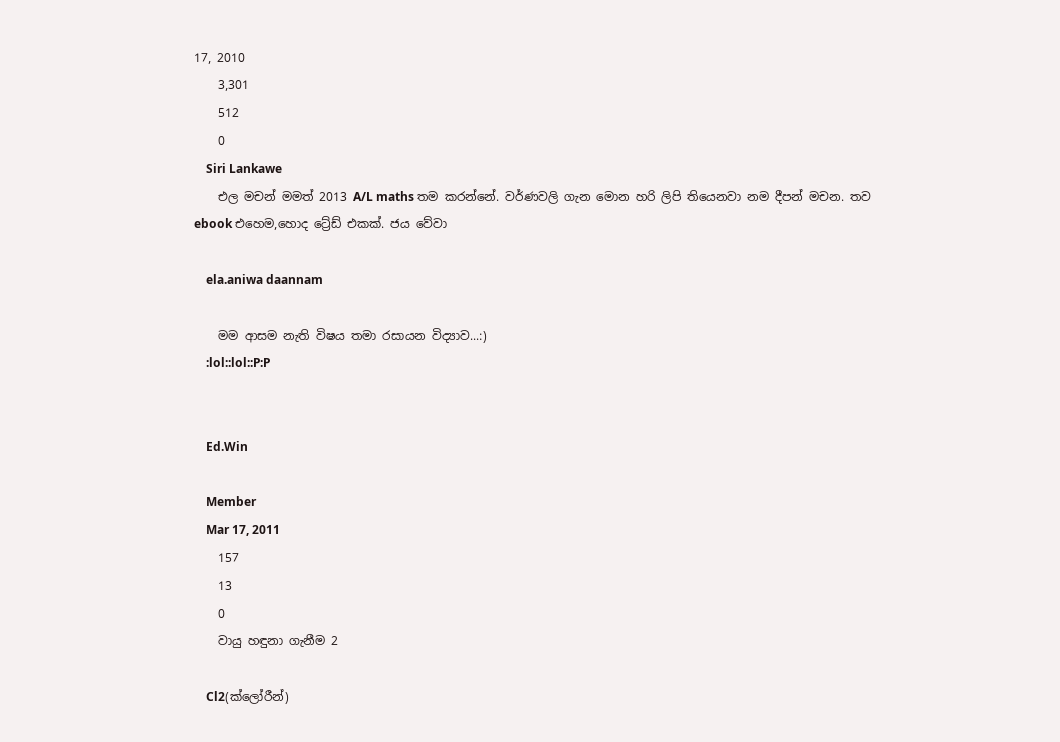17, 2010
    3,301
    512
    0
    Siri Lankawe
    එල මචන් මමත් 2013 A/L maths තම කරන්නේ. වර්ණවලි ගැන මොන හරි ලිපි තියෙනවා නම දීපන් මචන. තව ebook එහෙම,හොද ට්‍රේඩ් එකක්. ජය වේවා

    ela.aniwa daannam

    මම ආසම නැති විෂය තමා රසායන විද්‍යාව...:)
    :lol::lol::P:P


    Ed.Win

    Member
    Mar 17, 2011
    157
    13
    0
    වායු හඳුනා ගැනීම 2

    Cl2(ක්ලෝරීන්)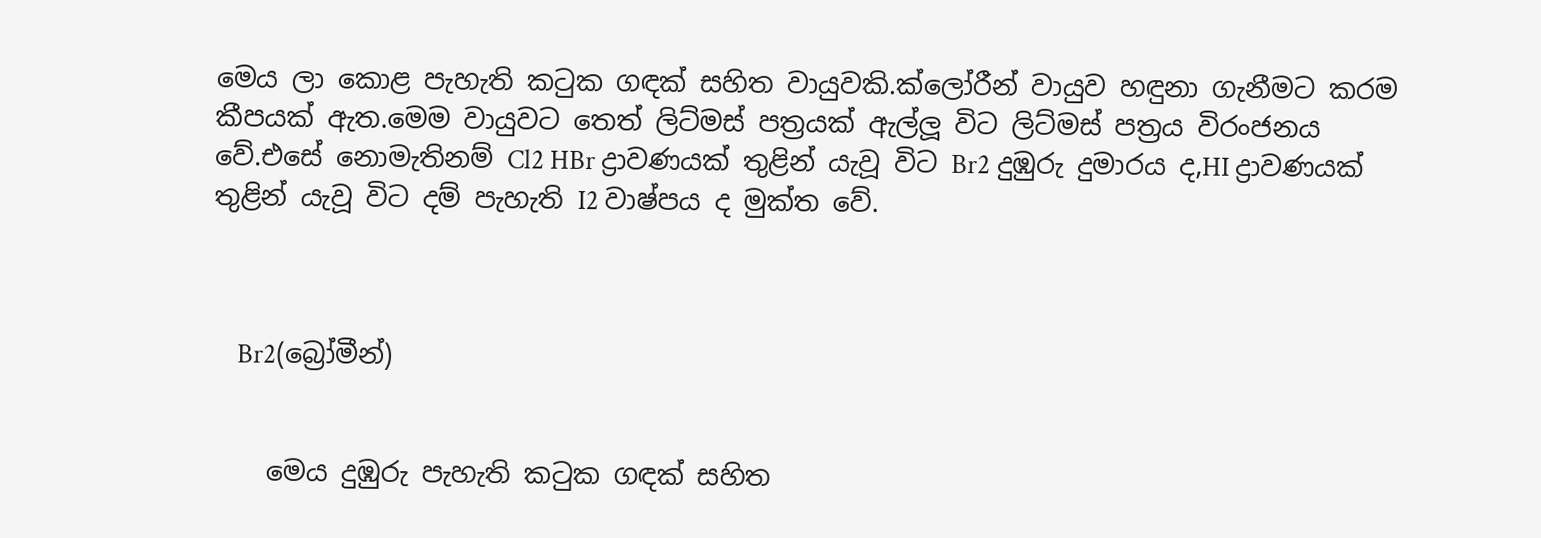මෙය ලා කොළ පැහැති කටුක ගඳක් සහිත වායුවකි.ක්ලෝරීන් වායුව හඳුනා ගැනීමට කරම කීපයක් ඇත.මෙම වායුවට තෙත් ලිට්මස් පත්‍රයක් ඇල්ලූ විට ලිට්මස් පත්‍රය විරංජනය වේ.එසේ නොමැතිනම් Cl2 HBr ද්‍රාවණයක් තුළින් යැවූ විට Br2 දුඹුරු දුමාරය ද,HI ද්‍රාවණයක් තුළින් යැවූ විට දම් පැහැති I2 වාෂ්පය ද මුක්ත වේ.



    Br2(බ්‍රෝමීන්)


    මෙය දුඹුරු පැහැති කටුක ගඳක් සහිත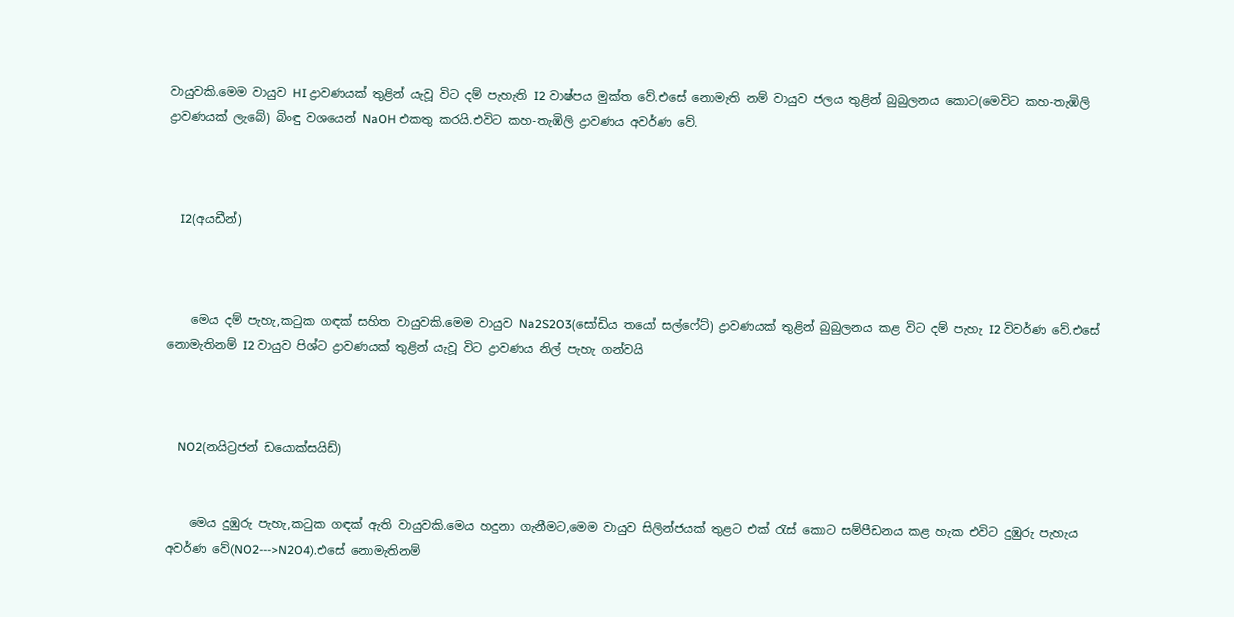වායුවකි.මෙම වායුව HI ද්‍රාවණයක් තුළින් යැවූ විට දම් පැහැති I2 වාෂ්පය මුක්ත වේ.එසේ නොමැති නම් වායුව ජලය තුළින් බුබුලනය කොට(මෙවිට කහ-තැඹිලි ද්‍රාවණයක් ලැබේ) බිංඳු වශයෙන් NaOH එකතු කරයි.එවිට කහ-තැඹිලි ද්‍රාවණය අවර්ණ වේ.



    I2(අයඩීන්)



    මෙය දම් පැහැ,කටුක ගඳක් සහිත වායුවකි.මෙම වායුව Na2S2O3(සෝඩිය තයෝ සල්ෆේට්) ද්‍රාවණයක් තුළින් බුබුලනය කළ විට දම් පැහැ I2 විවර්ණ වේ.එසේ නොමැතිනම් I2 වායුව පිශ්ට ද්‍රාවණයක් තුළින් යැවූ විට ද්‍රාවණය නිල් පැහැ ගන්වයි



    NO2(නයිට්‍රජන් ඩයොක්සයිඩ්)


    මෙය දුඹුරු පැහැ,කටුක ගඳක් ඇති වායුවකි.මෙය හදුනා ගැනීමට,මෙම වායුව සිලින්ජයක් තුළට එක් රැස් කොට සම්පීඩනය කළ හැක එවිට දුඹුරු පැහැය අවර්ණ වේ(NO2--->N2O4).එසේ නොමැතිනම්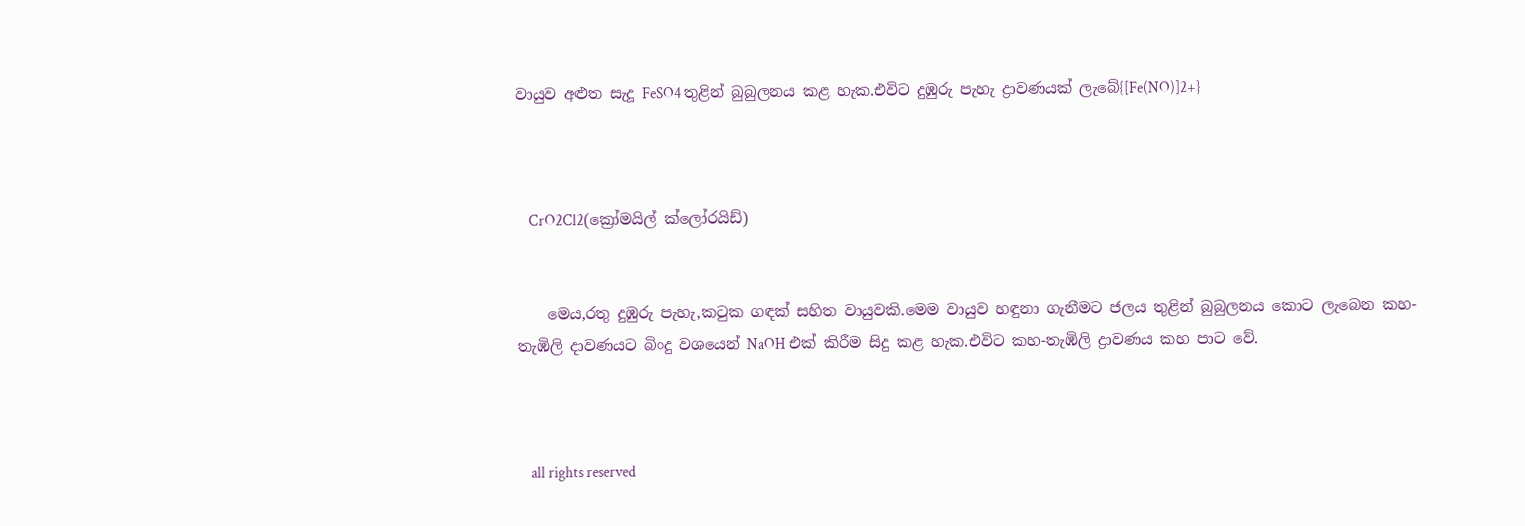වායුව අළුත සැදූ FeSO4 තුළින් බුබුලනය කළ හැක.එවිට දුඹුරු පැහැ ද්‍රාවණයක් ලැබේ{[Fe(NO)]2+}



    CrO2Cl2(ක්‍රෝමයිල් ක්ලෝරයිඩ්)


    මෙය,රතු දුඹුරු පැහැ,කටුක ගඳක් සහිත වායුවකි.මෙම වායුව හඳුනා ගැනීමට ජලය තුළින් බුබුලනය කොට ලැබෙන කහ-තැඹිලි දාවණයට බිංදු වශයෙන් NaOH එක් කිරීම සිදු කළ හැක.එවිට කහ-තැඹිලි ද්‍රාවණය කහ පාට වේ.



    all rights reserved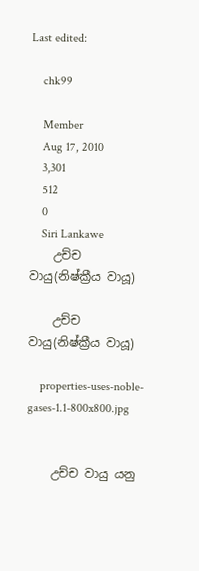Last edited:

    chk99

    Member
    Aug 17, 2010
    3,301
    512
    0
    Siri Lankawe
    උච්ච වායු(නිෂ්ක්‍රීය වායූ)

    උච්ච වායු(නිෂ්ක්‍රීය වායූ)

    properties-uses-noble-gases-1.1-800x800.jpg


    උච්ච වායු යනු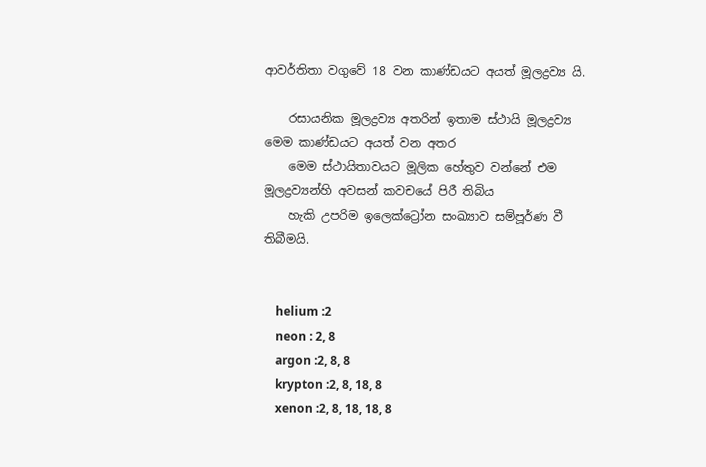ආවර්තිතා වගුවේ 18 වන කාණ්ඩයට අයත් මූලද්‍රව්‍ය යි.

    රසායනික මූලද්‍රව්‍ය අතරින් ඉතාම ස්ථායි මූලද්‍රව්‍ය මෙම කාණ්ඩයට අයත් වන අතර
    මෙම ස්ථායිතාවයට මූලික හේතුව වන්නේ එම මූලද්‍රව්‍යන්හි අවසන් කවචයේ පිරී තිබිය
    හැකි උපරිම ඉලෙක්ට්‍රෝන සංඛ්‍යාව සම්පූර්ණ වී තිබීමයි.


    helium :2
    neon : 2, 8
    argon :2, 8, 8
    krypton :2, 8, 18, 8
    xenon :2, 8, 18, 18, 8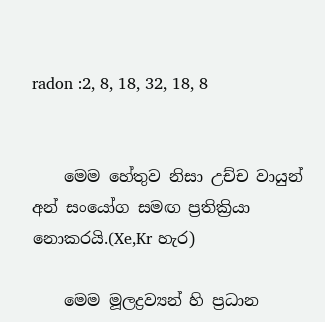radon :2, 8, 18, 32, 18, 8


    මෙම හේතුව නිසා උච්ච වායුන් අන් සංයෝග සමඟ ප්‍රතික්‍රියා නොකරයි.(Xe,Kr හැර)

    මෙම මූලද්‍රව්‍යන් හි ප්‍රධාන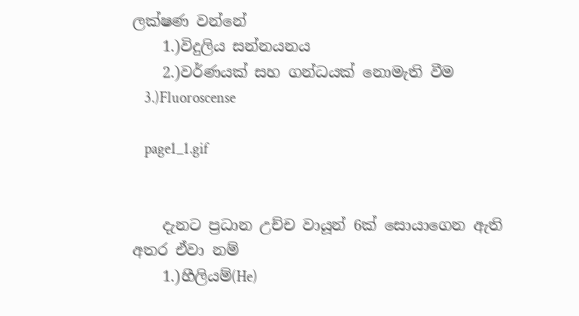ලක්ෂණ වන්නේ
    1.)විදුලිය සන්නයනය
    2.)වර්ණයක් සහ ගන්ධයක් නොමැති වීම
    3.)Fluoroscense

    page1_1.gif


    දැනට ප්‍රධාන උච්ච වායූන් 6ක් සොයාගෙන ඇති අතර ඒවා නම්
    1.)හීලියම්(He)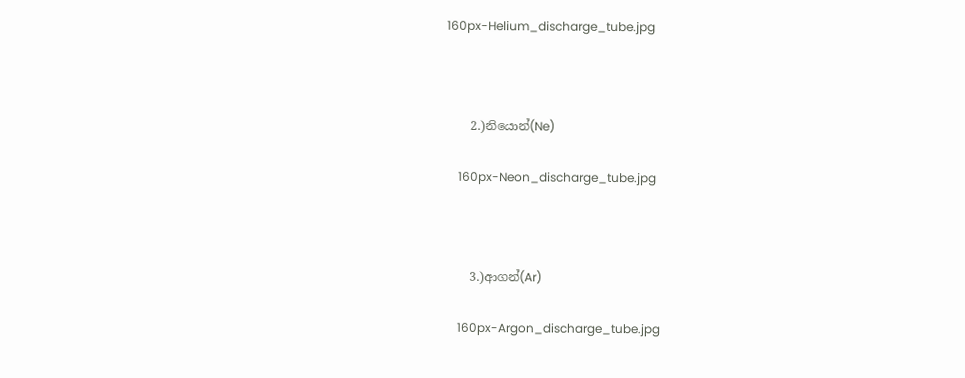160px-Helium_discharge_tube.jpg



    2.)නියොන්(Ne)

    160px-Neon_discharge_tube.jpg



    3.)ආගන්(Ar)

    160px-Argon_discharge_tube.jpg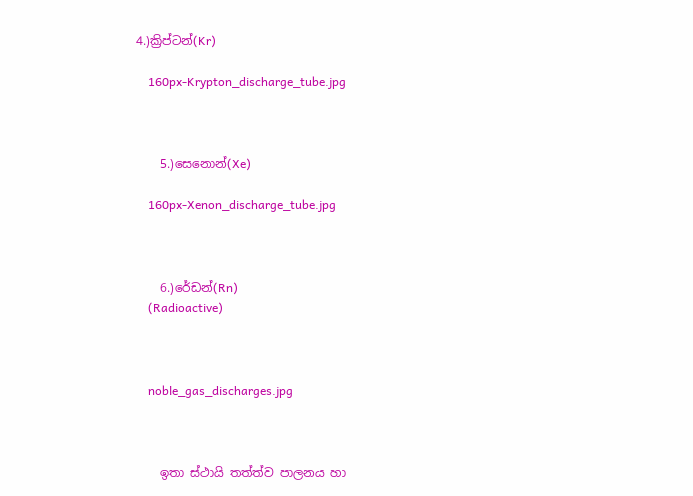4.)ක්‍රිප්ටන්(Kr)

    160px-Krypton_discharge_tube.jpg



    5.)සෙනොන්(Xe)

    160px-Xenon_discharge_tube.jpg



    6.)රේඩන්(Rn)
    (Radioactive)



    noble_gas_discharges.jpg



    ඉතා ස්ථායි තත්ත්ව පාලනය හා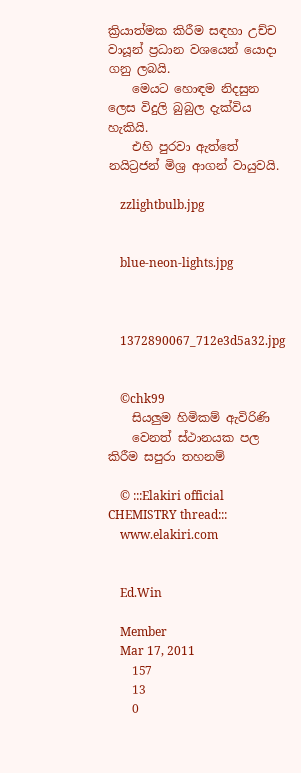ක්‍රියාත්මක කිරීම සඳහා උච්ච වායූන් ප්‍රධාන වශයෙන් යොදා ගනු ලබයි.
    මෙයට හොඳම නිදසුන ලෙස විදුලි බුබුල දැක්විය හැකියි.
    එහි පුරවා ඇත්තේ නයිට්‍රජන් මිශ්‍ර ආගන් වායුවයි.

    zzlightbulb.jpg


    blue-neon-lights.jpg



    1372890067_712e3d5a32.jpg


    ©chk99
    සියලුම හිමිකම් ඇවිරිණි
    වෙනත් ස්ථානයක පල කිරීම සපුරා තහනම්

    © :::Elakiri official CHEMISTRY thread:::
    www.elakiri.com


    Ed.Win

    Member
    Mar 17, 2011
    157
    13
    0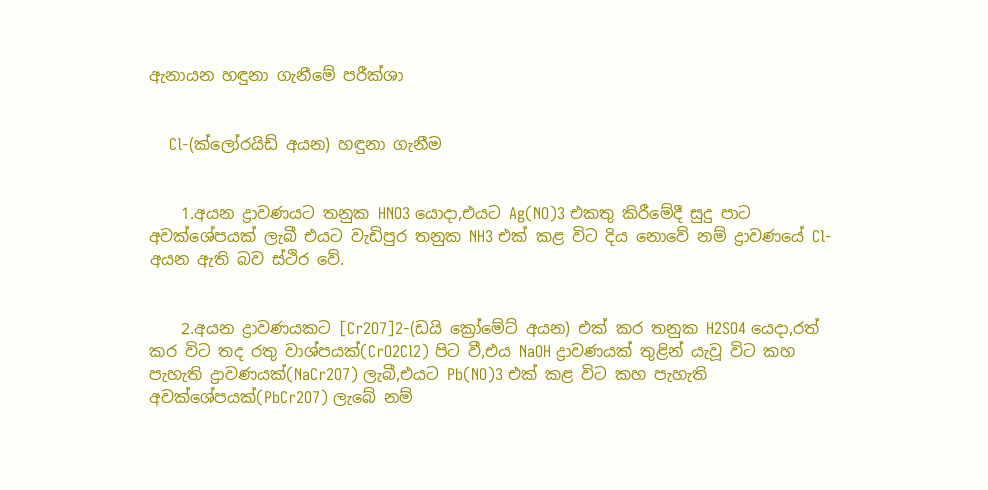ඇනායන හඳුනා ගැනීමේ පරීක්ශා


    Cl-(ක්ලෝරයිඩ් අයන) හඳුනා ගැනීම


    1.අයන ද්‍රාවණයට තනුක HNO3 යොදා,එයට Ag(NO)3 එකතු කිරීමේදී සුදු පාට අවක්ශේපයක් ලැබී එයට වැඩිපුර තනුක NH3 එක් කළ විට දිය නොවේ නම් ද්‍රාවණයේ Cl- අයන ඇති බව ස්ථිර වේ.


    2.අයන ද්‍රාවණයකට [Cr2O7]2-(ඩයි ක්‍රෝමේට් අයන) එක් කර තනුක H2SO4 යෙදා,රත් කර විට තද රතු වාශ්පයක්(CrO2Cl2) පිට වී,එය NaOH ද්‍රාවණයක් තුළින් යැවූ විට කහ පැහැති ද්‍රාවණයක්(NaCr2O7) ලැබී,එයට Pb(NO)3 එක් කළ විට කහ පැහැති අවක්ශේපයක්(PbCr2O7) ලැබේ නම්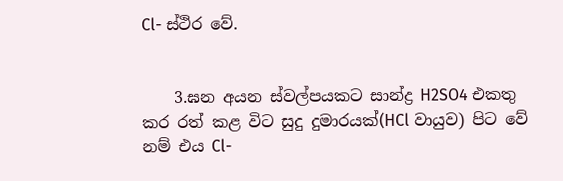Cl- ස්ථිර වේ.


    3.ඝන අයන ස්වල්පයකට සාන්ද්‍ර H2SO4 එකතු කර රත් කළ විට සුදු දුමාරයක්(HCl වායුව) පිට වේ නම් එය Cl-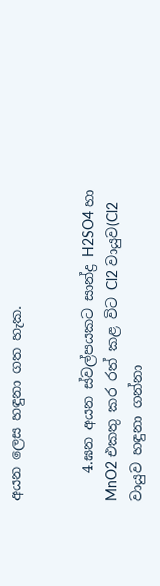අයන ලෙස හඳුනා ගත හැක.


    4.ඝන අයන ස්වල්පයකට සාන්ද්‍ර H2SO4 හා MnO2 එකතු කර රත් කළ විට Cl2 වායුව(Cl2 වායුව හඳුනා ගන්නා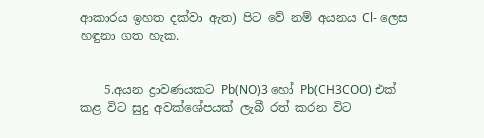ආකාරය ඉහත දක්වා ඇත) පිට වේ නම් අයනය Cl- ලෙස හඳුනා ගත හැක.


    5.අයන ද්‍රාවණයකට Pb(NO)3 හෝ Pb(CH3COO) එක් කළ විට සුදු අවක්ශේපයක් ලැබී රත් කරන විට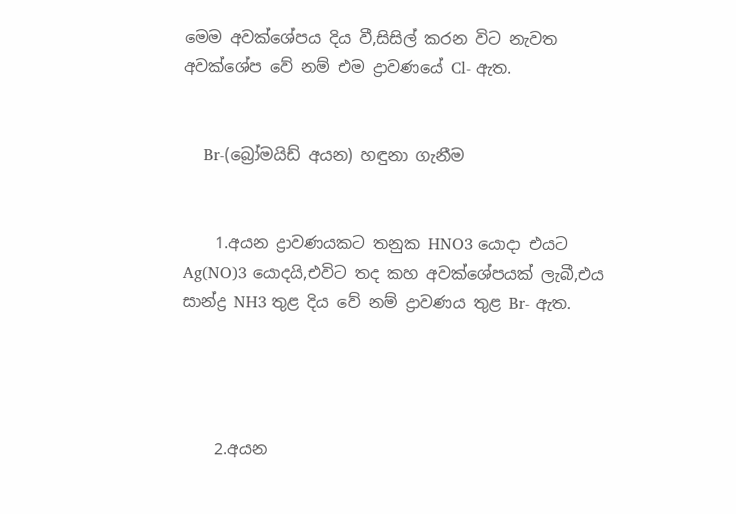මෙම අවක්ශේපය දිය වී,සිසිල් කරන විට නැවත අවක්ශේප වේ නම් එම ද්‍රාවණයේ Cl- ඇත.


    Br-(බ්‍රෝමයිඩ් අයන) හඳුනා ගැනීම


    1.අයන ද්‍රාවණයකට තනුක HNO3 යොදා එයට Ag(NO)3 යොදයි,එවිට තද කහ අවක්ශේපයක් ලැබී,එය සාන්ද්‍ර NH3 තුළ දිය වේ නම් ද්‍රාවණය තුළ Br- ඇත.




    2.අයන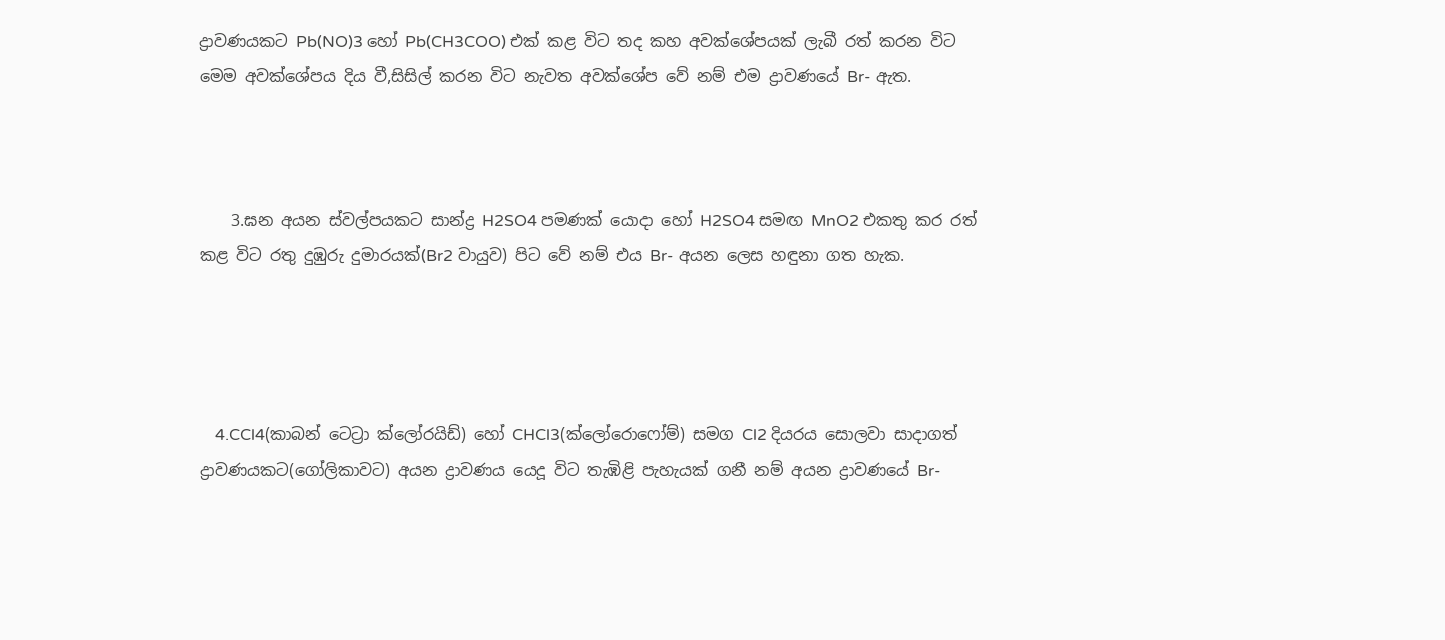ද්‍රාවණයකට Pb(NO)3 හෝ Pb(CH3COO) එක් කළ විට තද කහ අවක්ශේපයක් ලැබී රත් කරන විට මෙම අවක්ශේපය දිය වී,සිසිල් කරන විට නැවත අවක්ශේප වේ නම් එම ද්‍රාවණයේ Br- ඇත.



    3.ඝන අයන ස්වල්පයකට සාන්ද්‍ර H2SO4 පමණක් යොදා හෝ H2SO4 සමඟ MnO2 එකතු කර රත් කළ විට රතු දුඹුරු දුමාරයක්(Br2 වායුව) පිට වේ නම් එය Br- අයන ලෙස හඳුනා ගත හැක.




    4.CCl4(කාබන් ටෙට්‍රා ක්ලෝරයිඩ්) හෝ CHCl3(ක්ලෝරොෆෝම්) සමග Cl2 දියරය සොලවා සාදාගත් ද්‍රාවණයකට(ගෝලිකාවට) අයන ද්‍රාවණය යෙදූ විට තැඹිළි පැහැයක් ගනී නම් අයන ද්‍රාවණයේ Br-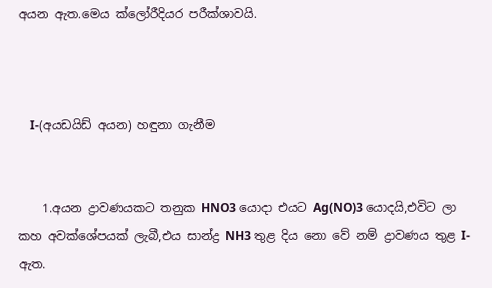අයන ඇත.මෙය ක්ලෝරීදියර පරීක්ශාවයි.



    I-(අයඩයිඩ් අයන) හඳුනා ගැනීම


    1.අයන ද්‍රාවණයකට තනුක HNO3 යොදා එයට Ag(NO)3 යොදයි,එවිට ලා කහ අවක්ශේපයක් ලැබී,එය සාන්ද්‍ර NH3 තුළ දිය නො වේ නම් ද්‍රාවණය තුළ I- ඇත.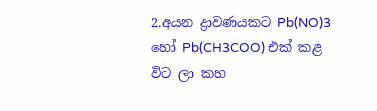2.අයන ද්‍රාවණයකට Pb(NO)3 හෝ Pb(CH3COO) එක් කළ විට ලා කහ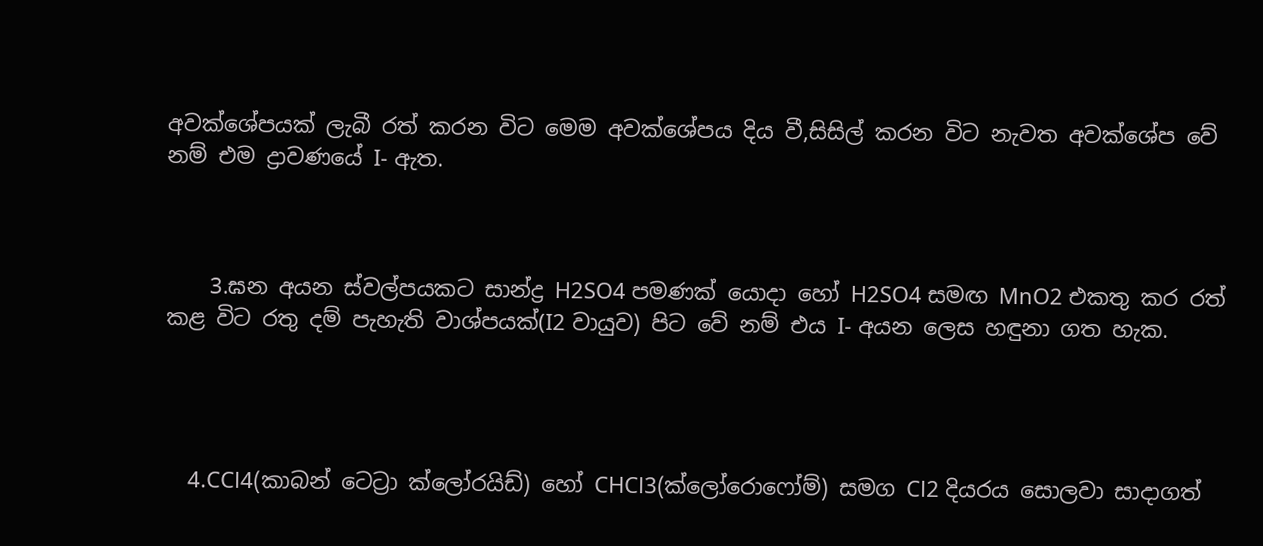අවක්ශේපයක් ලැබී රත් කරන විට මෙම අවක්ශේපය දිය වී,සිසිල් කරන විට නැවත අවක්ශේප වේ නම් එම ද්‍රාවණයේ I- ඇත.



    3.ඝන අයන ස්වල්පයකට සාන්ද්‍ර H2SO4 පමණක් යොදා හෝ H2SO4 සමඟ MnO2 එකතු කර රත් කළ විට රතු දම් පැහැති වාශ්පයක්(I2 වායුව) පිට වේ නම් එය I- අයන ලෙස හඳුනා ගත හැක.




    4.CCl4(කාබන් ටෙට්‍රා ක්ලෝරයිඩ්) හෝ CHCl3(ක්ලෝරොෆෝම්) සමග Cl2 දියරය සොලවා සාදාගත්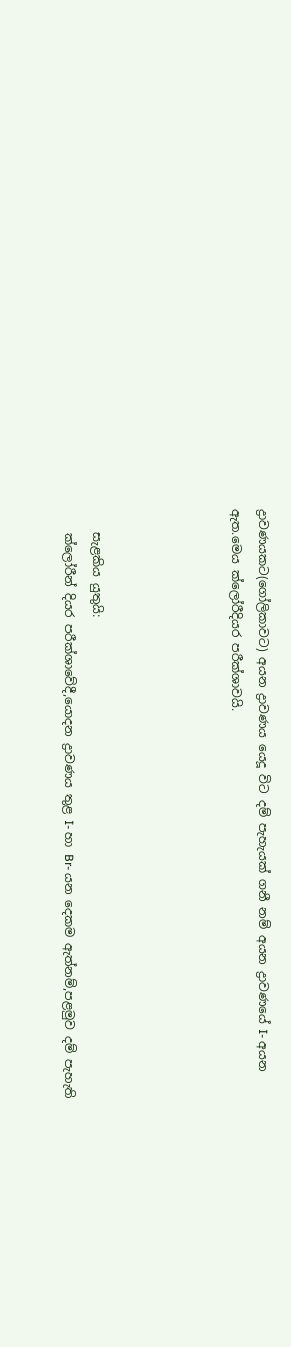ද්‍රාවණයකට(ගෝලිකාවට) අයන ද්‍රාවණය යෙදූ විට දම් පැහැයක් ගනී නම් අයන ද්‍රාවණයේ I- අයන ඇත.මෙය ක්ලෝරීදියර පරීක්ශාවයි.




    සැළකිය යුතුයි:
    ක්ලෝරීන් දියර පරීක්ශාවේදී,යොදන ද්‍රාවණය තුළ I- හා Br- යන දෙකම ඇත්නම්,පළමුව දම් පැහැති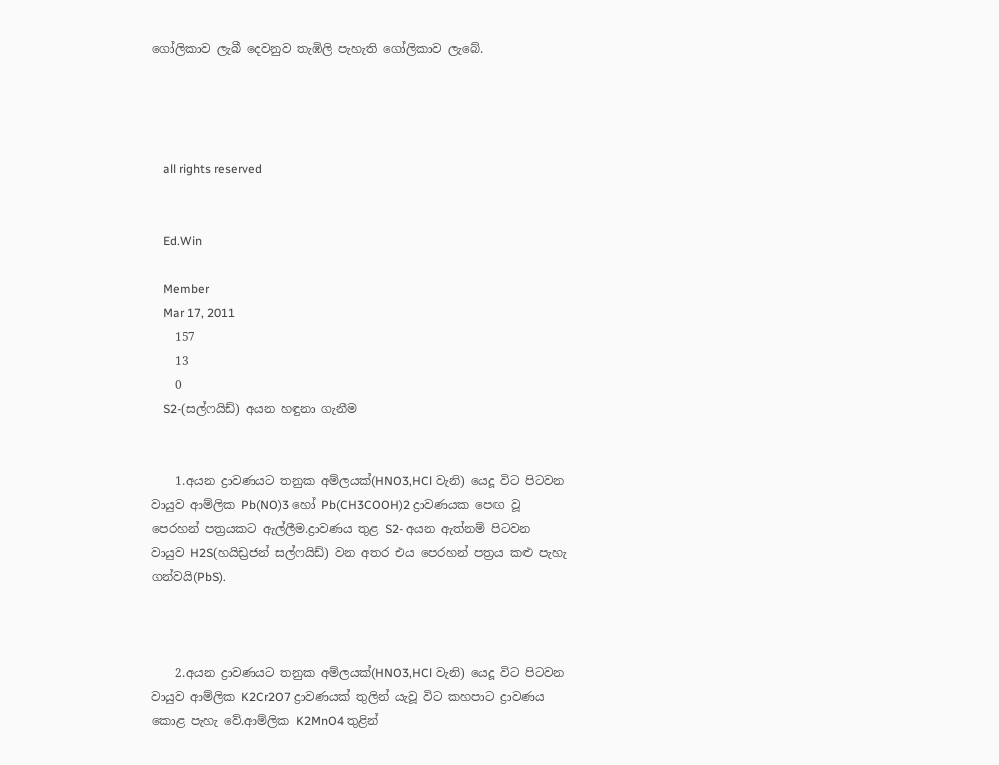ගෝලිකාව ලැබී දෙවනුව තැඹිලි පැහැති ගෝලිකාව ලැබේ.




    all rights reserved


    Ed.Win

    Member
    Mar 17, 2011
    157
    13
    0
    S2-(සල්ෆයිඩ්) අයන හඳුනා ගැනීම


    1.අයන ද්‍රාවණයට තනුක අම්ලයක්(HNO3,HCl වැනි) යෙදූ විට පිටවන වායුව ආම්ලික Pb(NO)3 හෝ Pb(CH3COOH)2 ද්‍රාවණයක පෙඟ වූ පෙරහන් පත්‍රයකට ඇල්ලීම.ද්‍රාවණය තුළ S2- අයන ඇත්නම් පිටවන වායුව H2S(හයිඩ්‍රජන් සල්ෆයිඩ්) වන අතර එය පෙරහන් පත්‍රය කළු පැහැ ගන්වයි(PbS).



    2.අයන ද්‍රාවණයට තනුක අම්ලයක්(HNO3,HCl වැනි) යෙදූ විට පිටවන වායුව ආම්ලික K2Cr2O7 ද්‍රාවණයක් තුලින් යැවූ විට කහපාට ද්‍රාවණය කොළ පැහැ වේ.ආම්ලික K2MnO4 තුළින්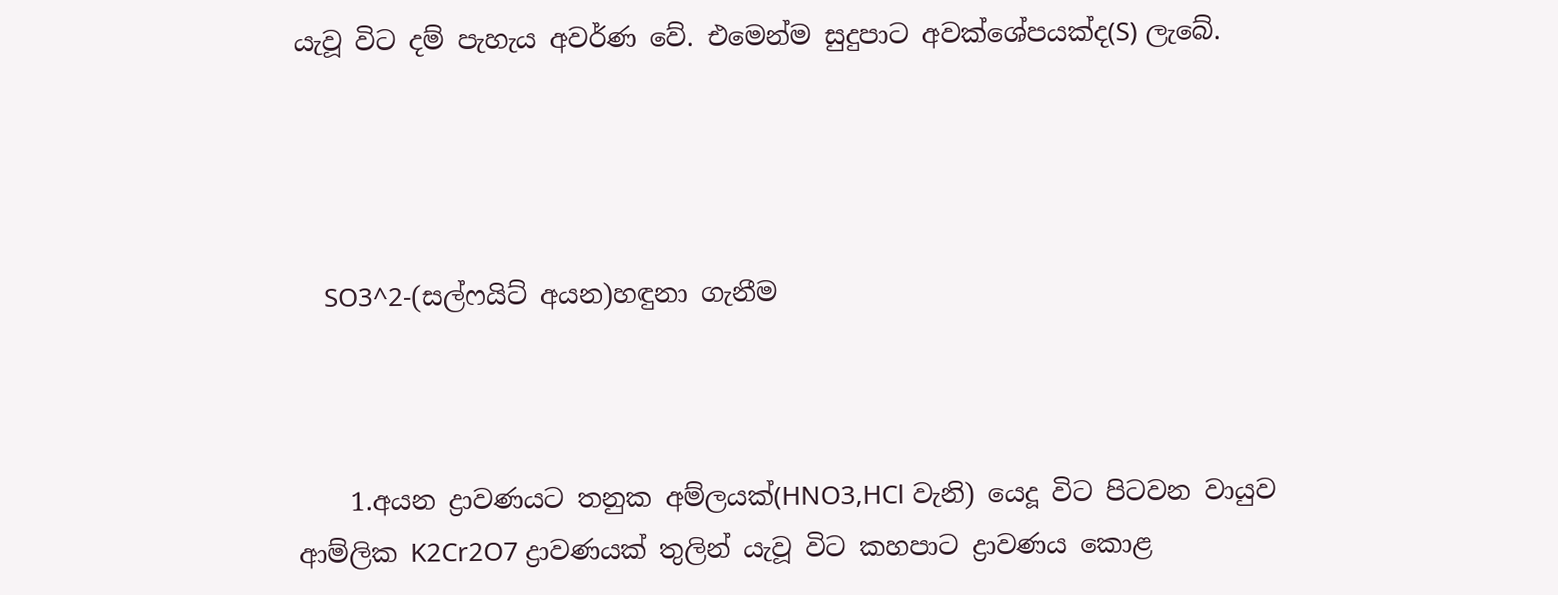යැවූ විට දම් පැහැය අවර්ණ වේ. එමෙන්ම සුදුපාට අවක්ශේපයක්ද(S) ලැබේ.




    SO3^2-(සල්ෆයිට් අයන)හඳුනා ගැනීම



    1.අයන ද්‍රාවණයට තනුක අම්ලයක්(HNO3,HCl වැනි) යෙදූ විට පිටවන වායුව ආම්ලික K2Cr2O7 ද්‍රාවණයක් තුලින් යැවූ විට කහපාට ද්‍රාවණය කොළ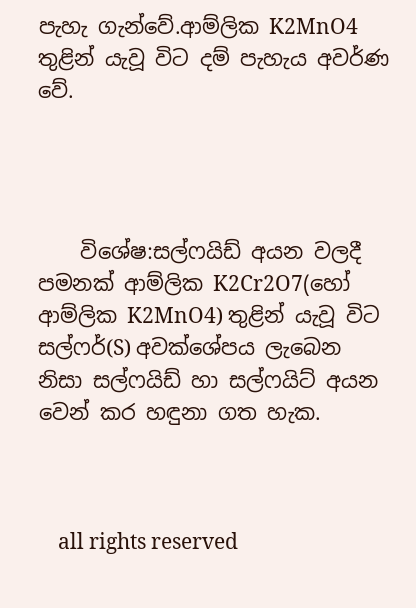පැහැ ගැන්වේ.ආම්ලික K2MnO4 තුළින් යැවූ විට දම් පැහැය අවර්ණ වේ.




    විශේෂ:සල්ෆයිඩ් අයන වලදී පමනක් ආම්ලික K2Cr2O7(හෝ ආම්ලික K2MnO4) තුළින් යැවූ විට සල්ෆර්(S) අවක්ශේපය ලැබෙන නිසා සල්ෆයිඩ් හා සල්ෆයිට් අයන වෙන් කර හඳුනා ගත හැක.



    all rights reserved